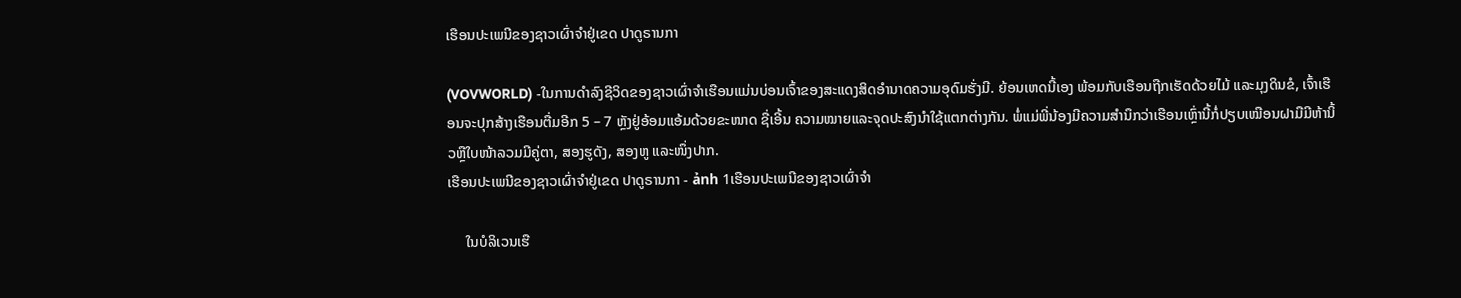ເຮືອນປະເພນີຂອງຊາວເຜົ່າຈຳຢູ່ເຂດ ປາດູຣານກາ

(VOVWORLD) -ໃນການດຳລົງຊີວິດຂອງຊາວເຜົ່າຈຳເຮືອນແມ່ນບ່ອນເຈົ້າຂອງສະແດງສິດອຳນາດຄວາມອຸດົມຮັ່ງມີ. ຍ້ອນເຫດນີ້ເອງ ພ້ອມກັບເຮືອນຖືກເຮັດດ້ວຍໄມ້ ແລະມຸງດິນຂໍ, ເຈົ້າເຮືອນຈະປຸກສ້າງເຮືອນຕື່ມອີກ 5 – 7 ຫຼັງຢູ່ອ້ອມແອ້ມດ້ວຍຂະໜາດ ຊື່ເອີ້ນ ຄວາມໝາຍແລະຈຸດປະສົງນຳໃຊ້ແຕກຕ່າງກັນ. ພໍ່ແມ່ພີ່ນ້ອງມີຄວາມສຳນຶກວ່າເຮືອນເຫຼົ່ານີ້ກໍ່ປຽບເໝືອນຝາມືມີຫ້ານິ້ວຫຼືໃບໜ້າລວມມີຄູ່ຕາ, ສອງຮູດັງ, ສອງຫູ ແລະໜຶ່ງປາກ.
ເຮືອນປະເພນີຂອງຊາວເຜົ່າຈຳຢູ່ເຂດ ປາດູຣານກາ - ảnh 1ເຮືອນປະເພນີຂອງຊາວເຜົ່າຈຳ

     ໃນບໍລິເວນເຮື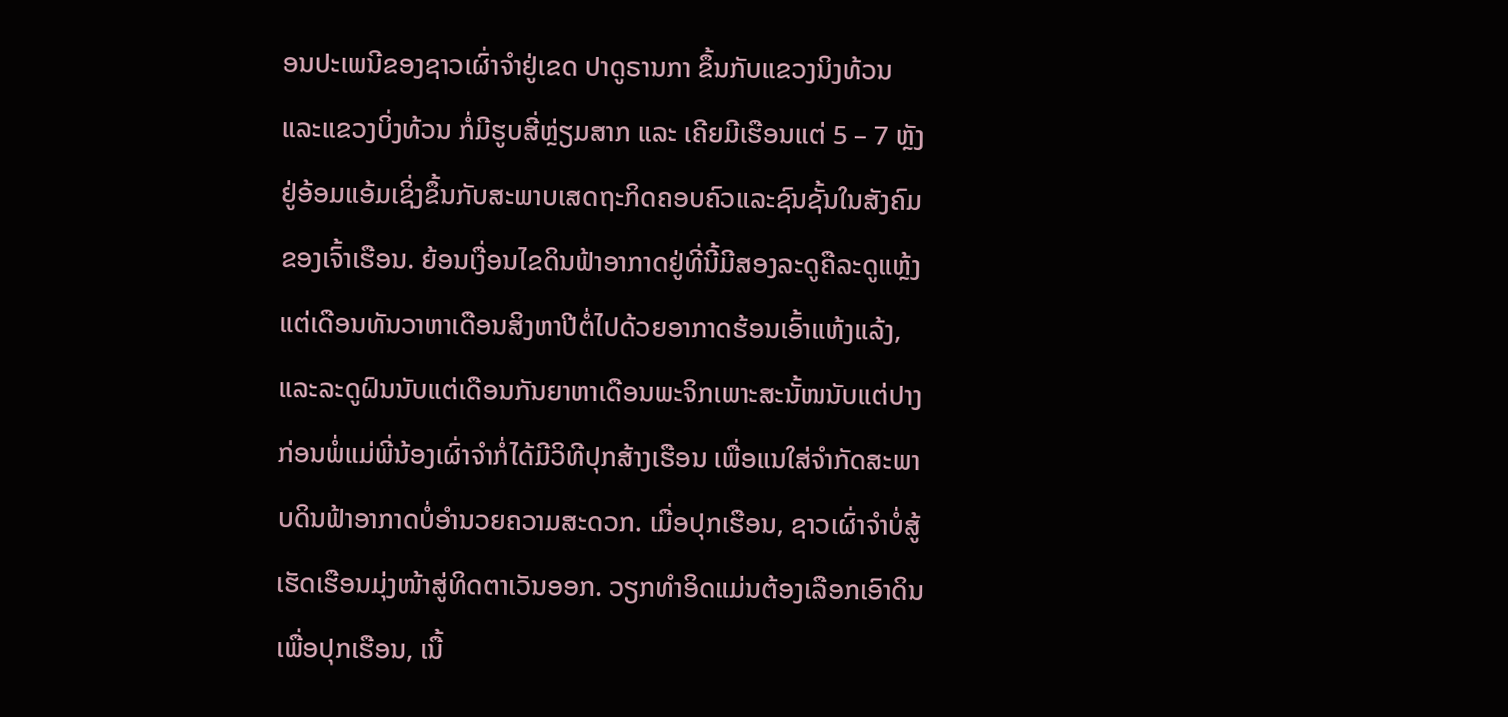ອນປະເພນີຂອງຊາວເຜົ່າຈຳຢູ່ເຂດ ປາດູຣານກາ ຂຶ້ນກັບແຂວງນິງທ້ວນ ແລະແຂວງບິ່ງທ້ວນ ກໍ່ມີຮູບສີ່ຫຼ່ຽມສາກ ແລະ ເຄີຍມີເຮືອນແຕ່ 5 – 7 ຫຼັງ ຢູ່ອ້ອມແອ້ມເຊິ່ງຂຶ້ນກັບສະພາບເສດຖະກິດຄອບຄົວແລະຊົນຊັ້ນໃນສັງຄົມຂອງເຈົ້າເຮືອນ. ຍ້ອນເງື່ອນໄຂດິນຟ້າອາກາດຢູ່ທີ່ນີ້ມີສອງລະດູຄືລະດູແຫຼ້ງແຕ່ເດືອນທັນວາຫາເດືອນສິງຫາປີຕໍ່ໄປດ້ວຍອາກາດຮ້ອນເອົ້າແຫ້ງແລ້ງ, ແລະລະດູຝົນນັບແຕ່ເດືອນກັນຍາຫາເດືອນພະຈິກເພາະສະນັ້ໜນັບແຕ່ປາງກ່ອນພໍ່ແມ່ພີ່ນ້ອງເຜົ່າຈຳກໍ່ໄດ້ມີວິທີປຸກສ້າງເຮືອນ ເພື່ອແນໃສ່ຈຳກັດສະພາບດິນຟ້າອາກາດບໍ່ອຳນວຍຄວາມສະດວກ. ເມື່ອປຸກເຮືອນ, ຊາວເຜົ່າຈຳບໍ່ສູ້ເຮັດເຮືອນມຸ່ງໜ້າສູ່ທິດຕາເວັນອອກ. ວຽກທຳອິດແມ່ນຕ້ອງເລືອກເອົາດິນເພື່ອປຸກເຮືອນ, ເນື້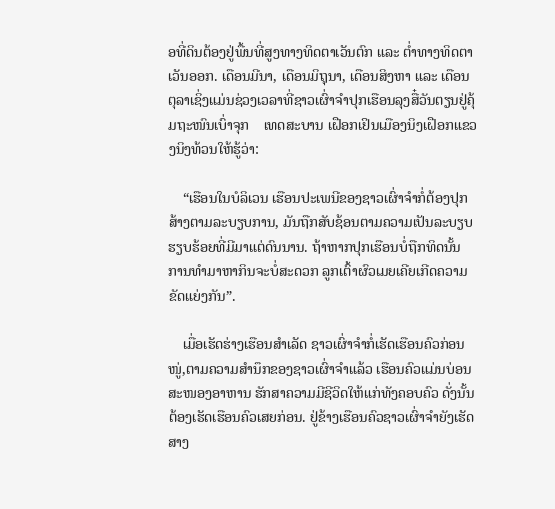ອທີ່ດິນຕ້ອງຢູ່ພື້ນທີ່ສູງທາງທິດຕາເວັນຕົກ ແລະ ຕ່ຳທາງທິດຕາເວັນອອກ. ເດືອນມີນາ, ເດືອນມິຖຸນາ, ເດືອນສິງຫາ ແລະ ເດືອນຕຸລາເຊິ່ງແມ່ນຊ່ວງເວລາທີ່ຊາວເຜົ່າຈຳປຸກເຮືອນລຸງສື໋ວັນຕຽນຢູ່ຄຸ້ມຖະໜົນເບົ່າຈຸກ    ເທດສະບານ ເຝືອກເຢິນເມືອງນິງເຝືອກແຂວງນິງທ້ວນໃຫ້ຮູ້ວ່າ:

    “ເຮືອນໃນບໍລິເວນ ເຮືອນປະເພນີຂອງຊາວເຜົ່າຈຳກໍ່ຕ້ອງປຸກສ້າງຕາມລະບຽບການ, ມັນຖືກສັບຊ້ອນຕາມຄວາມເປັນລະບຽບຮຽບຮ້ອຍທີ່ມີມາແຕ່ດົນນານ. ຖ້າຫາກປຸກເຮືອນບໍ່ຖືກທິດນັ້ນ ການທຳມາຫາກິນຈະບໍ່ສະດວກ ລູກເຕົ້າຜົວເມຍເຄີຍເກີດຄວາມຂັດແຍ່ງກັນ”.

    ເມື່ອເຮັດຮ່າງເຮືອນສຳເລັດ ຊາວເຜົ່າຈຳກໍ່ເຮັດເຮືອນຄົວກ່ອນໜູ່,ຕາມຄວາມສຳນຶກຂອງຊາວເຜົ່າຈຳແລ້ວ ເຮືອນຄົວແມ່ນບ່ອນສະໜອງອາຫານ ຮັກສາຄວາມມີຊີວິດໃຫ້ແກ່ທັງຄອບຄົວ ດັ່ງນັ້ນຕ້ອງເຮັດເຮືອນຄົວເສຍກ່ອນ. ຢູ່ຂ້າງເຮືອນຄົວຊາວເຜົ່າຈຳຍັງເຮັດສາງ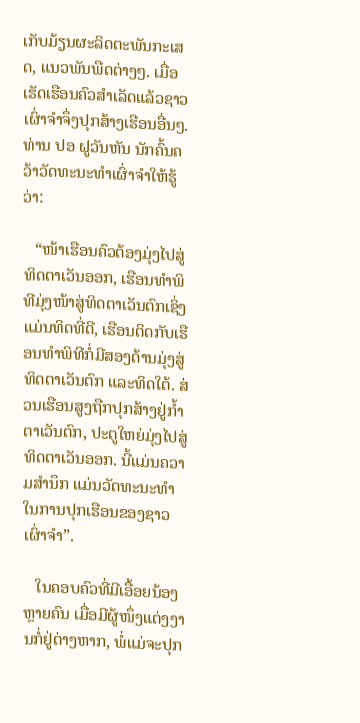ເກັບມ້ຽນຜະລິດຕະພັນກະເສດ, ແນວພັນພືດຕ່າງໆ. ເມື່ອເຮັດເຮືອນຄົວສຳເລັດແລ້ວຊາວເຜົ່າຈຳຈຶ່ງປຸກສ້າງເຮືອນອື່ນໆ. ທ່ານ ປອ ຝູວັນຫັນ ນັກຄົ້ນຄວ້າວັດທະນະທຳເຜົ່າຈຳໃຫ້ຮູ້ວ່າ:

   “ໜ້າເຮືອນຄົວຕ້ອງມຸ່ງໄປສູ່ທິດຕາເວັນອອກ, ເຮືອນທຳພິທີມຸ່ງໜ້າສູ່ທິດຕາເວັນຕົກເຊິ່ງແມ່ນທິດທີ່ດີ, ເຮືອນຕິດກັບເຮືອນທຳພິທີກໍ່ມີສອງດ້ານມຸ່ງສູ່ທິດຕາເວັນຕົກ ແລະທິດໃຕ້. ສ່ວນເຮືອນສູງຖືກປຸກສ້າງຢູ່ກ້ຳຕາເວັນຕົກ, ປະຕູໃຫຍ່ມຸ່ງໄປສູ່ທິດຕາເວັນອອກ. ນີ້ແມ່ນຄວາມສຳນຶກ ແມ່ນວັດທະນະທຳໃນການປຸກເຮືອນຂອງຊາວເຜົ່າຈຳ”.

   ໃນຄອບຄົວທີ່ມີເອື້ອຍນ້ອງຫຼາຍຄົນ ເມື່ອມີຜູ້ໜຶ່ງແຕ່ງງານກໍ່ຢູ່ຕ່າງຫາກ, ພໍ່ແມ່ຈະປຸກ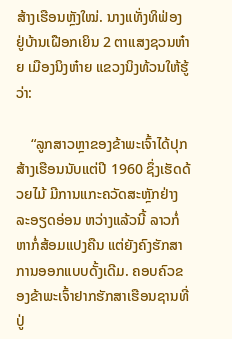ສ້າງເຮືອນຫຼັງໃໝ່. ນາງແທັ່ງທິຟ່ອງຢູ່ບ້ານເຝືອກເຍິນ 2 ຕາແສງຊວນຫ໋າຍ ເມືອງນິງຫ໋າຍ ແຂວງນິງທ້ວນໃຫ້ຮູ້ວ່າ:

    “ລູກສາວຫຼາຂອງຂ້າພະເຈົ້າໄດ້ປຸກສ້າງເຮືອນນັບແຕ່ປີ 1960 ຊຶ່ງເຮັດດ້ວຍໄມ້ ມີການແກະຄວັດສະຫຼັກຢ່າງລະອຽດອ່ອນ ຫວ່າງແລ້ວນີ້ ລາວກໍ່ຫາກໍ່ສ້ອມແປງຄືນ ແຕ່ຍັງຄົງຮັກສາການອອກແບບດັ້ງເດີມ. ຄອບຄົວຂອງຂ້າພະເຈົ້າຢາກຮັກສາເຮືອນຊານທີ່ປູ່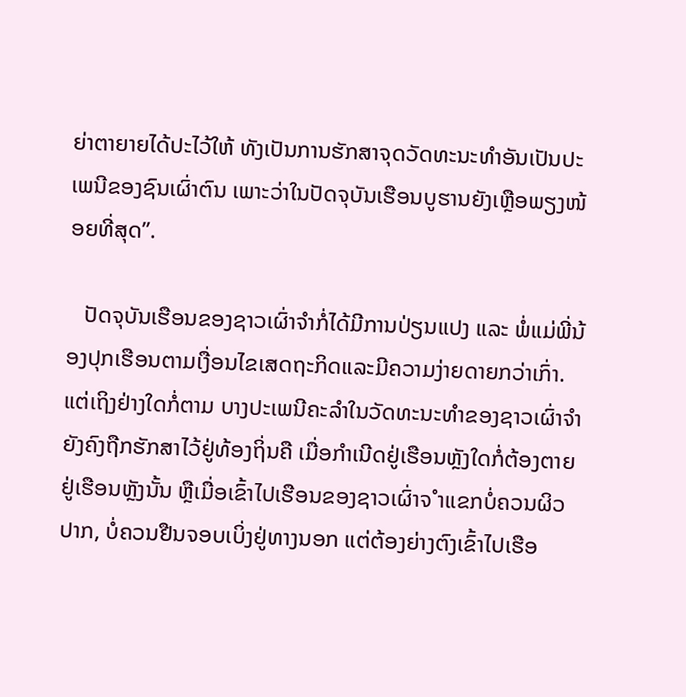ຍ່າຕາຍາຍໄດ້ປະໄວ້ໃຫ້ ທັງເປັນການຮັກສາຈຸດວັດທະນະທຳອັນເປັນປະເພນີຂອງຊົນເຜົ່າຕົນ ເພາະວ່າໃນປັດຈຸບັນເຮືອນບູຮານຍັງເຫຼືອພຽງໜ້ອຍທີ່ສຸດ”.

   ປັດຈຸບັນເຮືອນຂອງຊາວເຜົ່າຈຳກໍ່ໄດ້ມີການປ່ຽນແປງ ແລະ ພໍ່ແມ່ພີ່ນ້ອງປຸກເຮືອນຕາມເງື່ອນໄຂເສດຖະກິດແລະມີຄວາມງ່າຍດາຍກວ່າເກົ່າ. ແຕ່ເຖິງຢ່າງໃດກໍ່ຕາມ ບາງປະເພນີຄະລຳໃນວັດທະນະທຳຂອງຊາວເຜົ່າຈຳຍັງຄົງຖືກຮັກສາໄວ້ຢູ່ທ້ອງຖິ່ນຄື ເມື່ອກຳເນີດຢູ່ເຮືອນຫຼັງໃດກໍ່ຕ້ອງຕາຍຢູ່ເຮືອນຫຼັງນັ້ນ ຫຼືເມື່ອເຂົ້າໄປເຮືອນຂອງຊາວເຜົ່າຈ ຳແຂກບໍ່ຄວນຜິວປາກ, ບໍ່ຄວນຢືນຈອບເບິ່ງຢູ່ທາງນອກ ແຕ່ຕ້ອງຍ່າງຕົງເຂົ້າໄປເຮືອ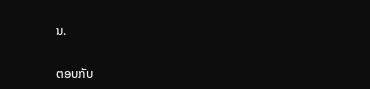ນ.

ຕອບກັບ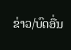ຂ່າວ/ບົດອື່ນ